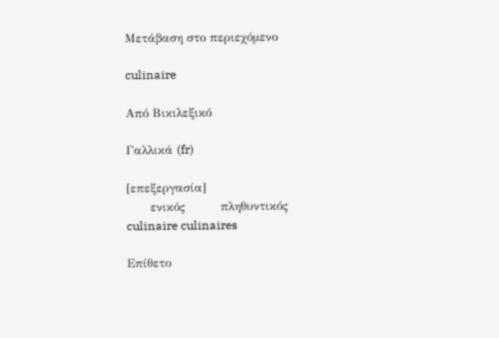Μετάβαση στο περιεχόμενο

culinaire

Από Βικιλεξικό

Γαλλικά (fr)

[επεξεργασία]
      ενικός         πληθυντικός
culinaire culinaires

Επίθετο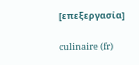[επεξεργασία]

culinaire (fr)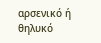αρσενικό ή θηλυκό